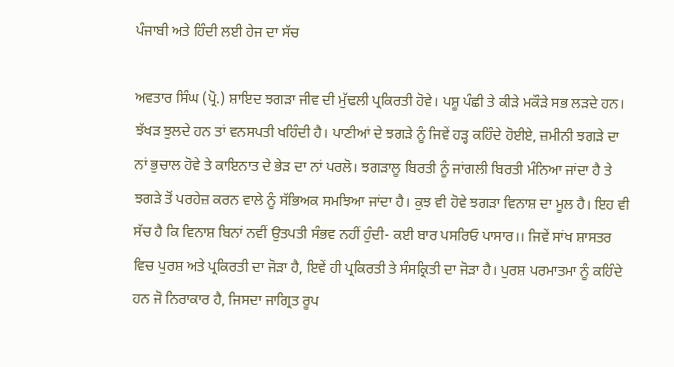ਪੰਜਾਬੀ ਅਤੇ ਹਿੰਦੀ ਲਈ ਹੇਜ ਦਾ ਸੱਚ

ਅਵਤਾਰ ਸਿੰਘ (ਪ੍ਰੋ.) ਸ਼ਾਇਦ ਝਗੜਾ ਜੀਵ ਦੀ ਮੁੱਢਲੀ ਪ੍ਰਕਿਰਤੀ ਹੋਵੇ। ਪਸ਼ੂ ਪੰਛੀ ਤੇ ਕੀੜੇ ਮਕੌੜੇ ਸਭ ਲੜਦੇ ਹਨ। ਝੱਖੜ ਝੁਲਦੇ ਹਨ ਤਾਂ ਵਨਸਪਤੀ ਖਹਿੰਦੀ ਹੈ। ਪਾਣੀਆਂ ਦੇ ਝਗੜੇ ਨੂੰ ਜਿਵੇਂ ਹੜ੍ਹ ਕਹਿੰਦੇ ਹੋਈਏ, ਜ਼ਮੀਨੀ ਝਗੜੇ ਦਾ ਨਾਂ ਭੁਚਾਲ ਹੋਵੇ ਤੇ ਕਾਇਨਾਤ ਦੇ ਭੇੜ ਦਾ ਨਾਂ ਪਰਲੋ। ਝਗੜਾਲੂ ਬਿਰਤੀ ਨੂੰ ਜਾਂਗਲੀ ਬਿਰਤੀ ਮੰਨਿਆ ਜਾਂਦਾ ਹੈ ਤੇ ਝਗੜੇ ਤੋਂ ਪਰਹੇਜ਼ ਕਰਨ ਵਾਲੇ ਨੂੰ ਸੱਭਿਅਕ ਸਮਝਿਆ ਜਾਂਦਾ ਹੈ। ਕੁਝ ਵੀ ਹੋਵੇ ਝਗੜਾ ਵਿਨਾਸ਼ ਦਾ ਮੂਲ ਹੈ। ਇਹ ਵੀ ਸੱਚ ਹੈ ਕਿ ਵਿਨਾਸ਼ ਬਿਨਾਂ ਨਵੀਂ ਉਤਪਤੀ ਸੰਭਵ ਨਹੀਂ ਹੁੰਦੀ- ਕਈ ਬਾਰ ਪਸਰਿਓ ਪਾਸਾਰ।। ਜਿਵੇਂ ਸਾਂਖ ਸ਼ਾਸਤਰ ਵਿਚ ਪੁਰਸ਼ ਅਤੇ ਪ੍ਰਕਿਰਤੀ ਦਾ ਜੋੜਾ ਹੈ, ਇਵੇਂ ਹੀ ਪ੍ਰਕਿਰਤੀ ਤੇ ਸੰਸਕ੍ਰਿਤੀ ਦਾ ਜੋੜਾ ਹੈ। ਪੁਰਸ਼ ਪਰਮਾਤਮਾ ਨੂੰ ਕਹਿੰਦੇ ਹਨ ਜੋ ਨਿਰਾਕਾਰ ਹੈ, ਜਿਸਦਾ ਜਾਗ੍ਰਿਤ ਰੂਪ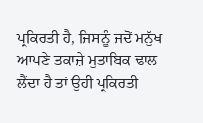ਪ੍ਰਕਿਰਤੀ ਹੈ, ਜਿਸਨੂੰ ਜਦੋਂ ਮਨੁੱਖ ਆਪਣੇ ਤਕਾਜ਼ੇ ਮੁਤਾਬਿਕ ਢਾਲ ਲੈਂਦਾ ਹੈ ਤਾਂ ਉਹੀ ਪ੍ਰਕਿਰਤੀ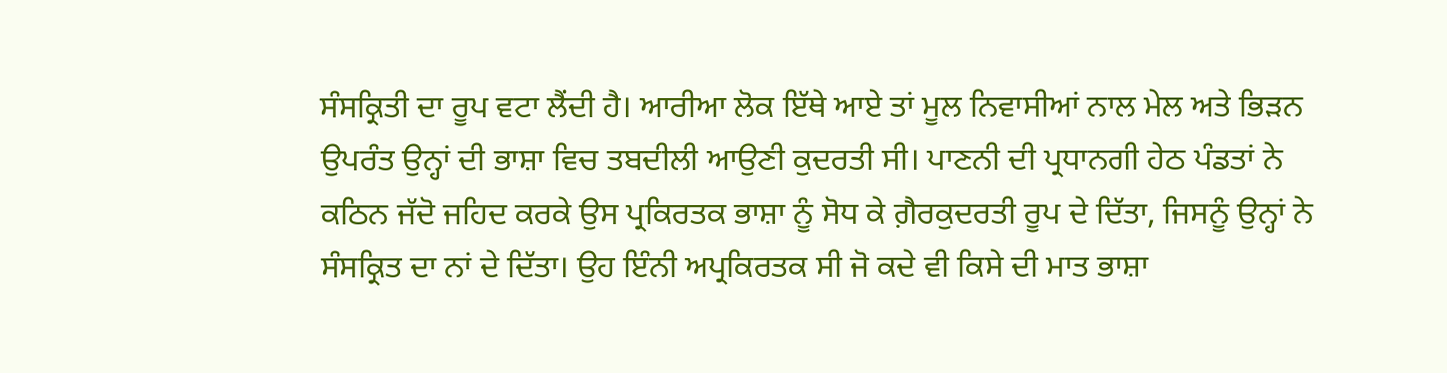ਸੰਸਕ੍ਰਿਤੀ ਦਾ ਰੂਪ ਵਟਾ ਲੈਂਦੀ ਹੈ। ਆਰੀਆ ਲੋਕ ਇੱਥੇ ਆਏ ਤਾਂ ਮੂਲ ਨਿਵਾਸੀਆਂ ਨਾਲ ਮੇਲ ਅਤੇ ਭਿੜਨ ਉਪਰੰਤ ਉਨ੍ਹਾਂ ਦੀ ਭਾਸ਼ਾ ਵਿਚ ਤਬਦੀਲੀ ਆਉਣੀ ਕੁਦਰਤੀ ਸੀ। ਪਾਣਨੀ ਦੀ ਪ੍ਰਧਾਨਗੀ ਹੇਠ ਪੰਡਤਾਂ ਨੇ ਕਠਿਨ ਜੱਦੋ ਜਹਿਦ ਕਰਕੇ ਉਸ ਪ੍ਰਕਿਰਤਕ ਭਾਸ਼ਾ ਨੂੰ ਸੋਧ ਕੇ ਗ਼ੈਰਕੁਦਰਤੀ ਰੂਪ ਦੇ ਦਿੱਤਾ, ਜਿਸਨੂੰ ਉਨ੍ਹਾਂ ਨੇ ਸੰਸਕ੍ਰਿਤ ਦਾ ਨਾਂ ਦੇ ਦਿੱਤਾ। ਉਹ ਇੰਨੀ ਅਪ੍ਰਕਿਰਤਕ ਸੀ ਜੋ ਕਦੇ ਵੀ ਕਿਸੇ ਦੀ ਮਾਤ ਭਾਸ਼ਾ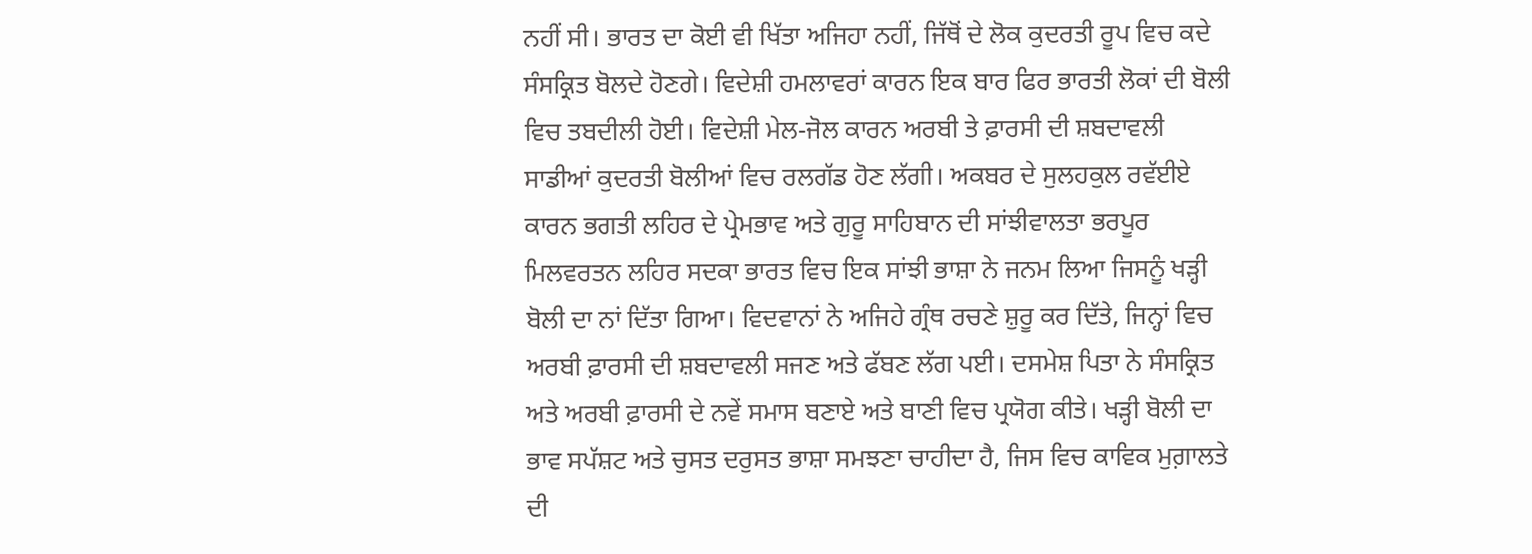ਨਹੀਂ ਸੀ। ਭਾਰਤ ਦਾ ਕੋਈ ਵੀ ਖਿੱਤਾ ਅਜਿਹਾ ਨਹੀਂ, ਜਿੱਥੋਂ ਦੇ ਲੋਕ ਕੁਦਰਤੀ ਰੂਪ ਵਿਚ ਕਦੇ ਸੰਸਕ੍ਰਿਤ ਬੋਲਦੇ ਹੋਣਗੇ। ਵਿਦੇਸ਼ੀ ਹਮਲਾਵਰਾਂ ਕਾਰਨ ਇਕ ਬਾਰ ਫਿਰ ਭਾਰਤੀ ਲੋਕਾਂ ਦੀ ਬੋਲੀ ਵਿਚ ਤਬਦੀਲੀ ਹੋਈ। ਵਿਦੇਸ਼ੀ ਮੇਲ-ਜੋਲ ਕਾਰਨ ਅਰਬੀ ਤੇ ਫ਼ਾਰਸੀ ਦੀ ਸ਼ਬਦਾਵਲੀ ਸਾਡੀਆਂ ਕੁਦਰਤੀ ਬੋਲੀਆਂ ਵਿਚ ਰਲਗੱਡ ਹੋਣ ਲੱਗੀ। ਅਕਬਰ ਦੇ ਸੁਲਹਕੁਲ ਰਵੱਈਏ ਕਾਰਨ ਭਗਤੀ ਲਹਿਰ ਦੇ ਪ੍ਰੇਮਭਾਵ ਅਤੇ ਗੁਰੂ ਸਾਹਿਬਾਨ ਦੀ ਸਾਂਝੀਵਾਲਤਾ ਭਰਪੂਰ ਮਿਲਵਰਤਨ ਲਹਿਰ ਸਦਕਾ ਭਾਰਤ ਵਿਚ ਇਕ ਸਾਂਝੀ ਭਾਸ਼ਾ ਨੇ ਜਨਮ ਲਿਆ ਜਿਸਨੂੰ ਖੜ੍ਹੀ ਬੋਲੀ ਦਾ ਨਾਂ ਦਿੱਤਾ ਗਿਆ। ਵਿਦਵਾਨਾਂ ਨੇ ਅਜਿਹੇ ਗ੍ਰੰਥ ਰਚਣੇ ਸ਼ੁਰੂ ਕਰ ਦਿੱਤੇ, ਜਿਨ੍ਹਾਂ ਵਿਚ ਅਰਬੀ ਫ਼ਾਰਸੀ ਦੀ ਸ਼ਬਦਾਵਲੀ ਸਜਣ ਅਤੇ ਫੱਬਣ ਲੱਗ ਪਈ। ਦਸਮੇਸ਼ ਪਿਤਾ ਨੇ ਸੰਸਕ੍ਰਿਤ ਅਤੇ ਅਰਬੀ ਫ਼ਾਰਸੀ ਦੇ ਨਵੇਂ ਸਮਾਸ ਬਣਾਏ ਅਤੇ ਬਾਣੀ ਵਿਚ ਪ੍ਰਯੋਗ ਕੀਤੇ। ਖੜ੍ਹੀ ਬੋਲੀ ਦਾ ਭਾਵ ਸਪੱਸ਼ਟ ਅਤੇ ਚੁਸਤ ਦਰੁਸਤ ਭਾਸ਼ਾ ਸਮਝਣਾ ਚਾਹੀਦਾ ਹੈ, ਜਿਸ ਵਿਚ ਕਾਵਿਕ ਮੁਗ਼ਾਲਤੇ ਦੀ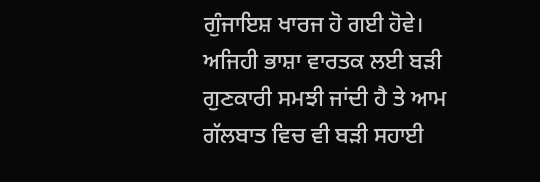ਗੁੰਜਾਇਸ਼ ਖਾਰਜ ਹੋ ਗਈ ਹੋਵੇ। ਅਜਿਹੀ ਭਾਸ਼ਾ ਵਾਰਤਕ ਲਈ ਬੜੀ ਗੁਣਕਾਰੀ ਸਮਝੀ ਜਾਂਦੀ ਹੈ ਤੇ ਆਮ ਗੱਲਬਾਤ ਵਿਚ ਵੀ ਬੜੀ ਸਹਾਈ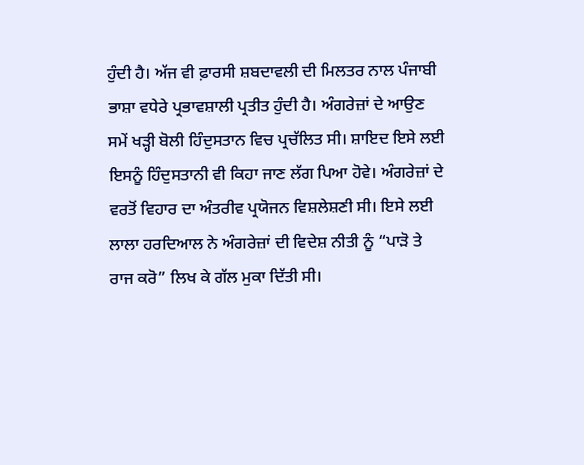ਹੁੰਦੀ ਹੈ। ਅੱਜ ਵੀ ਫ਼ਾਰਸੀ ਸ਼ਬਦਾਵਲੀ ਦੀ ਮਿਲਤਰ ਨਾਲ ਪੰਜਾਬੀ ਭਾਸ਼ਾ ਵਧੇਰੇ ਪ੍ਰਭਾਵਸ਼ਾਲੀ ਪ੍ਰਤੀਤ ਹੁੰਦੀ ਹੈ। ਅੰਗਰੇਜ਼ਾਂ ਦੇ ਆਉਣ ਸਮੇਂ ਖੜ੍ਹੀ ਬੋਲੀ ਹਿੰਦੁਸਤਾਨ ਵਿਚ ਪ੍ਰਚੱਲਿਤ ਸੀ। ਸ਼ਾਇਦ ਇਸੇ ਲਈ ਇਸਨੂੰ ਹਿੰਦੁਸਤਾਨੀ ਵੀ ਕਿਹਾ ਜਾਣ ਲੱਗ ਪਿਆ ਹੋਵੇ। ਅੰਗਰੇਜ਼ਾਂ ਦੇ ਵਰਤੋਂ ਵਿਹਾਰ ਦਾ ਅੰਤਰੀਵ ਪ੍ਰਯੋਜਨ ਵਿਸ਼ਲੇਸ਼ਣੀ ਸੀ। ਇਸੇ ਲਈ ਲਾਲਾ ਹਰਦਿਆਲ ਨੇ ਅੰਗਰੇਜ਼ਾਂ ਦੀ ਵਿਦੇਸ਼ ਨੀਤੀ ਨੂੰ “ਪਾੜੋ ਤੇ ਰਾਜ ਕਰੋ” ਲਿਖ ਕੇ ਗੱਲ ਮੁਕਾ ਦਿੱਤੀ ਸੀ।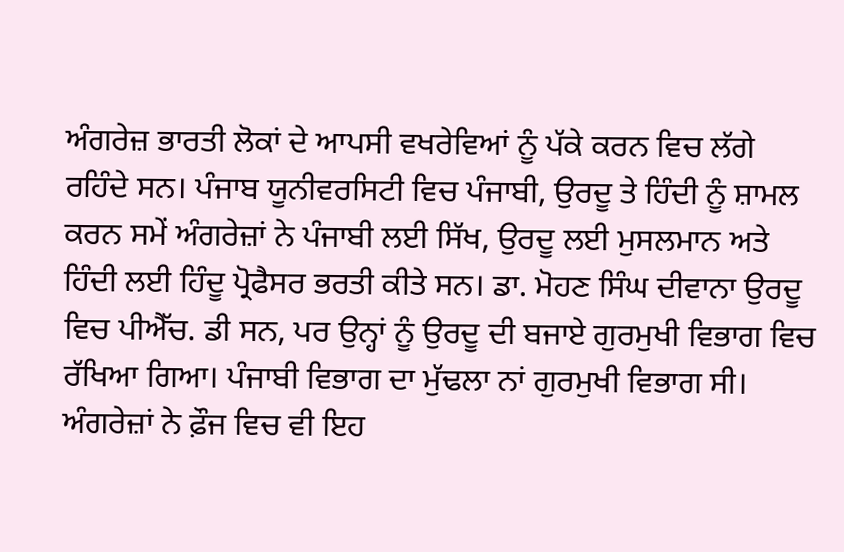ਅੰਗਰੇਜ਼ ਭਾਰਤੀ ਲੋਕਾਂ ਦੇ ਆਪਸੀ ਵਖਰੇਵਿਆਂ ਨੂੰ ਪੱਕੇ ਕਰਨ ਵਿਚ ਲੱਗੇ ਰਹਿੰਦੇ ਸਨ। ਪੰਜਾਬ ਯੂਨੀਵਰਸਿਟੀ ਵਿਚ ਪੰਜਾਬੀ, ਉਰਦੂ ਤੇ ਹਿੰਦੀ ਨੂੰ ਸ਼ਾਮਲ ਕਰਨ ਸਮੇਂ ਅੰਗਰੇਜ਼ਾਂ ਨੇ ਪੰਜਾਬੀ ਲਈ ਸਿੱਖ, ਉਰਦੂ ਲਈ ਮੁਸਲਮਾਨ ਅਤੇ ਹਿੰਦੀ ਲਈ ਹਿੰਦੂ ਪ੍ਰੋਫੈਸਰ ਭਰਤੀ ਕੀਤੇ ਸਨ। ਡਾ. ਮੋਹਣ ਸਿੰਘ ਦੀਵਾਨਾ ਉਰਦੂ ਵਿਚ ਪੀਐੱਚ. ਡੀ ਸਨ, ਪਰ ਉਨ੍ਹਾਂ ਨੂੰ ਉਰਦੂ ਦੀ ਬਜਾਏ ਗੁਰਮੁਖੀ ਵਿਭਾਗ ਵਿਚ ਰੱਖਿਆ ਗਿਆ। ਪੰਜਾਬੀ ਵਿਭਾਗ ਦਾ ਮੁੱਢਲਾ ਨਾਂ ਗੁਰਮੁਖੀ ਵਿਭਾਗ ਸੀ। ਅੰਗਰੇਜ਼ਾਂ ਨੇ ਫ਼ੌਜ ਵਿਚ ਵੀ ਇਹ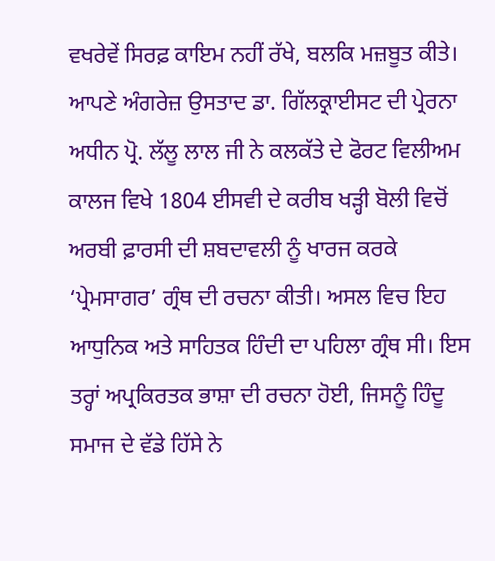ਵਖਰੇਵੇਂ ਸਿਰਫ਼ ਕਾਇਮ ਨਹੀਂ ਰੱਖੇ, ਬਲਕਿ ਮਜ਼ਬੂਤ ਕੀਤੇ। ਆਪਣੇ ਅੰਗਰੇਜ਼ ਉਸਤਾਦ ਡਾ. ਗਿੱਲਕ੍ਰਾਈਸਟ ਦੀ ਪ੍ਰੇਰਨਾ ਅਧੀਨ ਪ੍ਰੋ. ਲੱਲੂ ਲਾਲ ਜੀ ਨੇ ਕਲਕੱਤੇ ਦੇ ਫੋਰਟ ਵਿਲੀਅਮ ਕਾਲਜ ਵਿਖੇ 1804 ਈਸਵੀ ਦੇ ਕਰੀਬ ਖੜ੍ਹੀ ਬੋਲੀ ਵਿਚੋਂ ਅਰਬੀ ਫ਼ਾਰਸੀ ਦੀ ਸ਼ਬਦਾਵਲੀ ਨੂੰ ਖਾਰਜ ਕਰਕੇ ‘ਪ੍ਰੇਮਸਾਗਰ’ ਗ੍ਰੰਥ ਦੀ ਰਚਨਾ ਕੀਤੀ। ਅਸਲ ਵਿਚ ਇਹ ਆਧੁਨਿਕ ਅਤੇ ਸਾਹਿਤਕ ਹਿੰਦੀ ਦਾ ਪਹਿਲਾ ਗ੍ਰੰਥ ਸੀ। ਇਸ ਤਰ੍ਹਾਂ ਅਪ੍ਰਕਿਰਤਕ ਭਾਸ਼ਾ ਦੀ ਰਚਨਾ ਹੋਈ, ਜਿਸਨੂੰ ਹਿੰਦੂ ਸਮਾਜ ਦੇ ਵੱਡੇ ਹਿੱਸੇ ਨੇ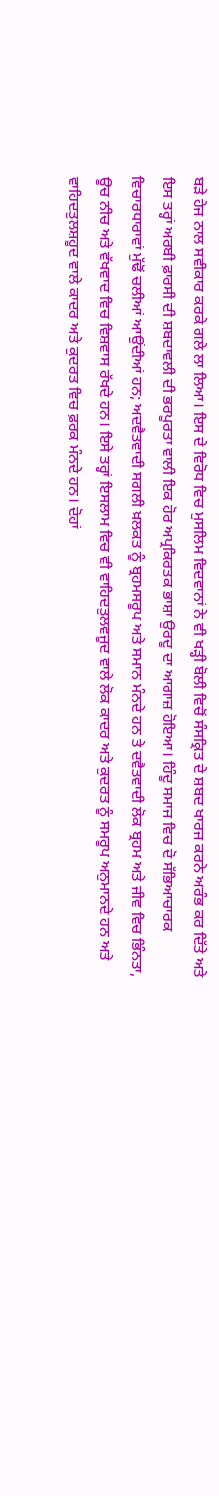ਬੜੇ ਹੇਜ ਨਾਲ ਸਵੀਕਾਰ ਕਰਕੇ ਗਲੇ ਲਾ ਲਿਆ। ਇਸ ਦੇ ਵਿਰੋਧ ਵਿਚ ਮੁਸਲਿਮ ਵਿਦਵਾਨਾਂ ਨੇ ਵੀ ਖੜ੍ਹੀ ਬੋਲੀ ਵਿਚੋਂ ਸੰਸਕ੍ਰਿਤ ਦੇ ਸ਼ਬਦ ਖਾਰਜ ਕਰਨੇ ਅਰੰਭ ਕਰ ਦਿੱਤੇ ਅਤੇ ਇਸ ਤਰ੍ਹਾਂ ਅਰਬੀ ਫ਼ਾਰਸੀ ਦੀ ਸ਼ਬਦਾਵਲੀ ਦੀ ਭਰਪੂਰਤਾ ਵਾਲੀ ਇਕ ਹੋਰ ਅਪ੍ਰਕਿਰਤਕ ਭਾਸ਼ਾ ਉਰਦੂ ਦਾ ਆਗਾਜ਼ ਹੋਇਆ। ਹਿੰਦੂ ਸਮਾਜ ਵਿਚ ਦੋ ਸੱਭਿਆਚਾਰਕ ਵਿਚਾਰਧਾਰਾਵਾਂ ਮੁੱਢੋਂ ਚਲੀਆਂ ਆਉਂਦੀਆਂ ਹਨ; ਅਦਵੈਤਵਾਦੀ ਸਗਲੀ ਖ਼ਲਕਤ ਨੂੰ ਬ੍ਰਹਮਸਰੂਪ ਅਤੇ ਸਮਾਨ ਮੰਨਦੇ ਹਨ ਤੇ ਦਵੈਤਵਾਦੀ ਲੋਕ ਬ੍ਰਹਮ ਅਤੇ ਜੀਵ ਵਿਚ ਭਿੰਨਤਾ, ਊਚ ਨੀਚ ਅਤੇ ਵੱਖਵਾਦ ਵਿਚ ਵਿਸ਼ਵਾਸ ਰੱਖਦੇ ਹਨ। ਇਸੇ ਤਰ੍ਹਾਂ ਇਸਲਾਮ ਵਿਚ ਵੀ ਵਾਹਿਦਤੁਲਵਜੂਦ ਵਾਲੇ ਲੋਕ ਕਾਦਰ ਅਤੇ ਕੁਦਰਤ ਨੂੰ ਸਮਰੂਪ ਅਨੁਮਾਨਦੇ ਹਨ ਅਤੇ ਵਾਹਿਦਤੁਲਸ਼ਹੂਦ ਵਾਲੇ ਕਾਦਰ ਅਤੇ ਕੁਦਰਤ ਵਿਚ ਫ਼ਰਕ ਮੰਨਦੇ ਹਨ। ਦੋਹਾਂ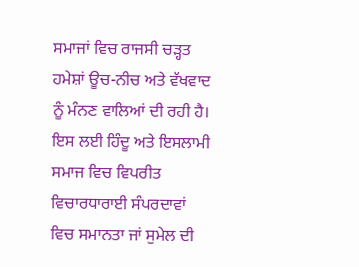ਸਮਾਜਾਂ ਵਿਚ ਰਾਜਸੀ ਚੜ੍ਹਤ ਹਮੇਸ਼ਾਂ ਊਚ-ਨੀਚ ਅਤੇ ਵੱਖਵਾਦ ਨੂੰ ਮੰਨਣ ਵਾਲਿਆਂ ਦੀ ਰਹੀ ਹੈ। ਇਸ ਲਈ ਹਿੰਦੂ ਅਤੇ ਇਸਲਾਮੀ ਸਮਾਜ ਵਿਚ ਵਿਪਰੀਤ ਵਿਚਾਰਧਾਰਾਈ ਸੰਪਰਦਾਵਾਂ ਵਿਚ ਸਮਾਨਤਾ ਜਾਂ ਸੁਮੇਲ ਦੀ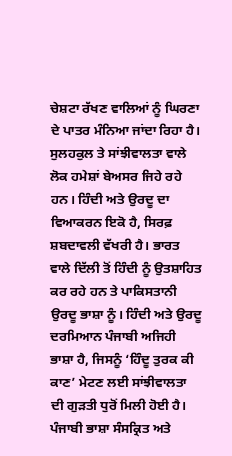ਚੇਸ਼ਟਾ ਰੱਖਣ ਵਾਲਿਆਂ ਨੂੰ ਘਿਰਣਾ ਦੇ ਪਾਤਰ ਮੰਨਿਆ ਜਾਂਦਾ ਰਿਹਾ ਹੈ। ਸੁਲਹਕੁਲ ਤੇ ਸਾਂਝੀਵਾਲਤਾ ਵਾਲੇ ਲੋਕ ਹਮੇਸ਼ਾਂ ਬੇਅਸਰ ਜਿਹੇ ਰਹੇ ਹਨ। ਹਿੰਦੀ ਅਤੇ ਉਰਦੂ ਦਾ ਵਿਆਕਰਨ ਇਕੋ ਹੈ, ਸਿਰਫ਼ ਸ਼ਬਦਾਵਲੀ ਵੱਖਰੀ ਹੈ। ਭਾਰਤ ਵਾਲੇ ਦਿੱਲੀ ਤੋਂ ਹਿੰਦੀ ਨੂੰ ਉਤਸ਼ਾਹਿਤ ਕਰ ਰਹੇ ਹਨ ਤੇ ਪਾਕਿਸਤਾਨੀ ਉਰਦੂ ਭਾਸ਼ਾ ਨੂੰ। ਹਿੰਦੀ ਅਤੇ ਉਰਦੂ ਦਰਮਿਆਨ ਪੰਜਾਬੀ ਅਜਿਹੀ ਭਾਸ਼ਾ ਹੈ, ਜਿਸਨੂੰ ‘ਹਿੰਦੂ ਤੁਰਕ ਕੀ ਕਾਣ’ ਮੇਟਣ ਲਈ ਸਾਂਝੀਵਾਲਤਾ ਦੀ ਗੁੜਤੀ ਧੁਰੋਂ ਮਿਲੀ ਹੋਈ ਹੈ। ਪੰਜਾਬੀ ਭਾਸ਼ਾ ਸੰਸਕ੍ਰਿਤ ਅਤੇ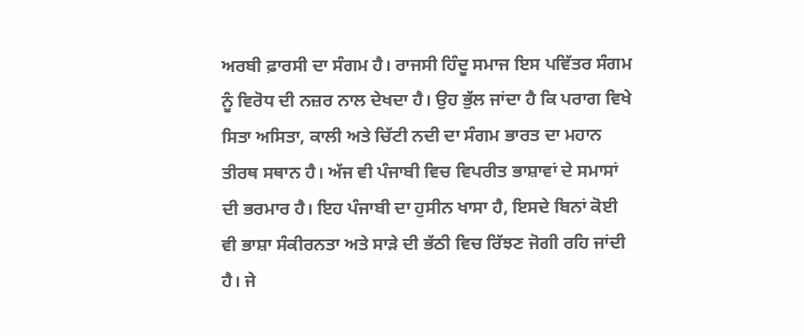ਅਰਬੀ ਫ਼ਾਰਸੀ ਦਾ ਸੰਗਮ ਹੈ। ਰਾਜਸੀ ਹਿੰਦੂ ਸਮਾਜ ਇਸ ਪਵਿੱਤਰ ਸੰਗਮ ਨੂੰ ਵਿਰੋਧ ਦੀ ਨਜ਼ਰ ਨਾਲ ਦੇਖਦਾ ਹੈ। ਉਹ ਭੁੱਲ ਜਾਂਦਾ ਹੈ ਕਿ ਪਰਾਗ ਵਿਖੇ ਸਿਤਾ ਅਸਿਤਾ, ਕਾਲੀ ਅਤੇ ਚਿੱਟੀ ਨਦੀ ਦਾ ਸੰਗਮ ਭਾਰਤ ਦਾ ਮਹਾਨ ਤੀਰਥ ਸਥਾਨ ਹੈ। ਅੱਜ ਵੀ ਪੰਜਾਬੀ ਵਿਚ ਵਿਪਰੀਤ ਭਾਸ਼ਾਵਾਂ ਦੇ ਸਮਾਸਾਂ ਦੀ ਭਰਮਾਰ ਹੈ। ਇਹ ਪੰਜਾਬੀ ਦਾ ਹੁਸੀਨ ਖਾਸਾ ਹੈ, ਇਸਦੇ ਬਿਨਾਂ ਕੋਈ ਵੀ ਭਾਸ਼ਾ ਸੰਕੀਰਨਤਾ ਅਤੇ ਸਾੜੇ ਦੀ ਭੱਠੀ ਵਿਚ ਰਿੱਝਣ ਜੋਗੀ ਰਹਿ ਜਾਂਦੀ ਹੈ। ਜੇ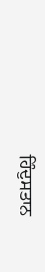ਹਿੰਦੁਸਤਾਨ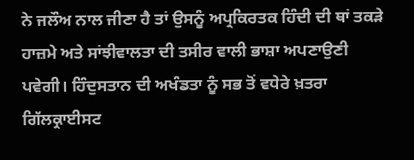ਨੇ ਜਲੌਅ ਨਾਲ ਜੀਣਾ ਹੈ ਤਾਂ ਉਸਨੂੰ ਅਪ੍ਰਕਿਰਤਕ ਹਿੰਦੀ ਦੀ ਥਾਂ ਤਕੜੇ ਹਾਜ਼ਮੇ ਅਤੇ ਸਾਂਝੀਵਾਲਤਾ ਦੀ ਤਸੀਰ ਵਾਲੀ ਭਾਸ਼ਾ ਅਪਣਾਉਣੀ ਪਵੇਗੀ। ਹਿੰਦੁਸਤਾਨ ਦੀ ਅਖੰਡਤਾ ਨੂੰ ਸਭ ਤੋਂ ਵਧੇਰੇ ਖ਼ਤਰਾ ਗਿੱਲਕ੍ਰਾਈਸਟ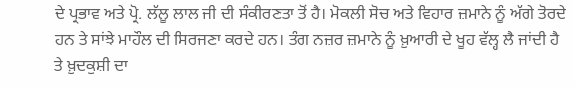ਦੇ ਪ੍ਰਭਾਵ ਅਤੇ ਪ੍ਰੋ. ਲੱਲੂ ਲਾਲ ਜੀ ਦੀ ਸੰਕੀਰਣਤਾ ਤੋਂ ਹੈ। ਮੋਕਲੀ ਸੋਚ ਅਤੇ ਵਿਹਾਰ ਜ਼ਮਾਨੇ ਨੂੰ ਅੱਗੇ ਤੋਰਦੇ ਹਨ ਤੇ ਸਾਂਝੇ ਮਾਹੌਲ ਦੀ ਸਿਰਜਣਾ ਕਰਦੇ ਹਨ। ਤੰਗ ਨਜ਼ਰ ਜ਼ਮਾਨੇ ਨੂੰ ਖ਼ੁਆਰੀ ਦੇ ਖੂਹ ਵੱਲ੍ਹ ਲੈ ਜਾਂਦੀ ਹੈ ਤੇ ਖ਼ੁਦਕੁਸ਼ੀ ਦਾ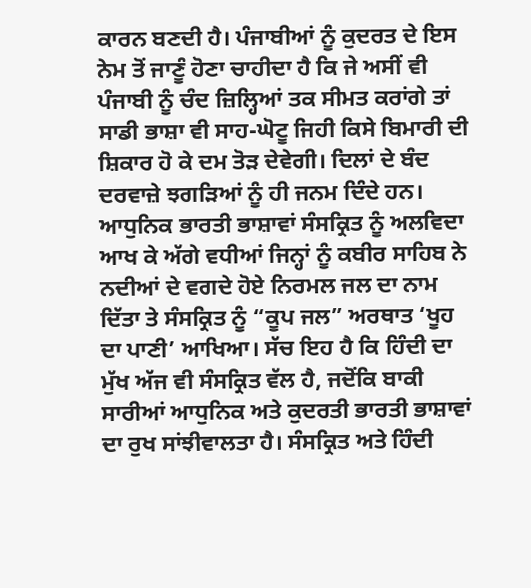ਕਾਰਨ ਬਣਦੀ ਹੈ। ਪੰਜਾਬੀਆਂ ਨੂੰ ਕੁਦਰਤ ਦੇ ਇਸ ਨੇਮ ਤੋਂ ਜਾਣੂੰ ਹੋਣਾ ਚਾਹੀਦਾ ਹੈ ਕਿ ਜੇ ਅਸੀਂ ਵੀ ਪੰਜਾਬੀ ਨੂੰ ਚੰਦ ਜ਼ਿਲ੍ਹਿਆਂ ਤਕ ਸੀਮਤ ਕਰਾਂਗੇ ਤਾਂ ਸਾਡੀ ਭਾਸ਼ਾ ਵੀ ਸਾਹ-ਘੋਟੂ ਜਿਹੀ ਕਿਸੇ ਬਿਮਾਰੀ ਦੀ ਸ਼ਿਕਾਰ ਹੋ ਕੇ ਦਮ ਤੋੜ ਦੇਵੇਗੀ। ਦਿਲਾਂ ਦੇ ਬੰਦ ਦਰਵਾਜ਼ੇ ਝਗੜਿਆਂ ਨੂੰ ਹੀ ਜਨਮ ਦਿੰਦੇ ਹਨ। ਆਧੁਨਿਕ ਭਾਰਤੀ ਭਾਸ਼ਾਵਾਂ ਸੰਸਕ੍ਰਿਤ ਨੂੰ ਅਲਵਿਦਾ ਆਖ ਕੇ ਅੱਗੇ ਵਧੀਆਂ ਜਿਨ੍ਹਾਂ ਨੂੰ ਕਬੀਰ ਸਾਹਿਬ ਨੇ ਨਦੀਆਂ ਦੇ ਵਗਦੇ ਹੋਏ ਨਿਰਮਲ ਜਲ ਦਾ ਨਾਮ ਦਿੱਤਾ ਤੇ ਸੰਸਕ੍ਰਿਤ ਨੂੰ “ਕੂਪ ਜਲ” ਅਰਥਾਤ ‘ਖੂਹ ਦਾ ਪਾਣੀ’ ਆਖਿਆ। ਸੱਚ ਇਹ ਹੈ ਕਿ ਹਿੰਦੀ ਦਾ ਮੁੱਖ ਅੱਜ ਵੀ ਸੰਸਕ੍ਰਿਤ ਵੱਲ ਹੈ, ਜਦੋਂਕਿ ਬਾਕੀ ਸਾਰੀਆਂ ਆਧੁਨਿਕ ਅਤੇ ਕੁਦਰਤੀ ਭਾਰਤੀ ਭਾਸ਼ਾਵਾਂ ਦਾ ਰੁਖ ਸਾਂਝੀਵਾਲਤਾ ਹੈ। ਸੰਸਕ੍ਰਿਤ ਅਤੇ ਹਿੰਦੀ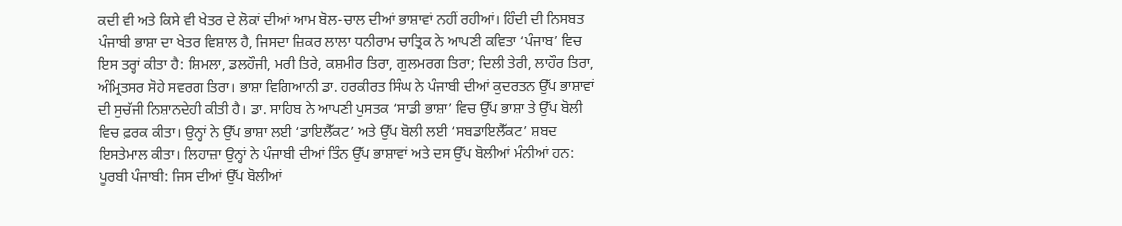ਕਦੀ ਵੀ ਅਤੇ ਕਿਸੇ ਵੀ ਖੇਤਰ ਦੇ ਲੋਕਾਂ ਦੀਆਂ ਆਮ ਬੋਲ-ਚਾਲ ਦੀਆਂ ਭਾਸ਼ਾਵਾਂ ਨਹੀਂ ਰਹੀਆਂ। ਹਿੰਦੀ ਦੀ ਨਿਸਬਤ ਪੰਜਾਬੀ ਭਾਸ਼ਾ ਦਾ ਖੇਤਰ ਵਿਸ਼ਾਲ ਹੈ, ਜਿਸਦਾ ਜ਼ਿਕਰ ਲਾਲਾ ਧਨੀਰਾਮ ਚਾਤ੍ਰਿਕ ਨੇ ਆਪਣੀ ਕਵਿਤਾ ‘ਪੰਜਾਬ’ ਵਿਚ ਇਸ ਤਰ੍ਹਾਂ ਕੀਤਾ ਹੈ: ਸ਼ਿਮਲਾ, ਡਲਹੌਜੀ, ਮਰੀ ਤਿਰੇ, ਕਸ਼ਮੀਰ ਤਿਰਾ, ਗੁਲਮਰਗ ਤਿਰਾ; ਦਿਲੀ ਤੇਰੀ, ਲਾਹੌਰ ਤਿਰਾ, ਅੰਮ੍ਰਿਤਸਰ ਸੋਹੇ ਸਵਰਗ ਤਿਰਾ। ਭਾਸ਼ਾ ਵਿਗਿਆਨੀ ਡਾ. ਹਰਕੀਰਤ ਸਿੰਘ ਨੇ ਪੰਜਾਬੀ ਦੀਆਂ ਕੁਦਰਤਨ ਉੱਪ ਭਾਸ਼ਾਵਾਂ ਦੀ ਸੁਚੱਜੀ ਨਿਸ਼ਾਨਦੇਹੀ ਕੀਤੀ ਹੈ। ਡਾ. ਸਾਹਿਬ ਨੇ ਆਪਣੀ ਪੁਸਤਕ ‘ਸਾਡੀ ਭਾਸ਼ਾ’ ਵਿਚ ਉੱਪ ਭਾਸ਼ਾ ਤੇ ਉੱਪ ਬੋਲੀ ਵਿਚ ਫ਼ਰਕ ਕੀਤਾ। ਉਨ੍ਹਾਂ ਨੇ ਉੱਪ ਭਾਸ਼ਾ ਲਈ ‘ਡਾਇਲੈੱਕਟ’ ਅਤੇ ਉੱਪ ਬੋਲੀ ਲਈ ‘ਸਬਡਾਇਲੈੱਕਟ’ ਸ਼ਬਦ ਇਸਤੇਮਾਲ ਕੀਤਾ। ਲਿਹਾਜ਼ਾ ਉਨ੍ਹਾਂ ਨੇ ਪੰਜਾਬੀ ਦੀਆਂ ਤਿੰਨ ਉੱਪ ਭਾਸ਼ਾਵਾਂ ਅਤੇ ਦਸ ਉੱਪ ਬੋਲੀਆਂ ਮੰਨੀਆਂ ਹਨ: ਪੂਰਬੀ ਪੰਜਾਬੀ: ਜਿਸ ਦੀਆਂ ਉੱਪ ਬੋਲੀਆਂ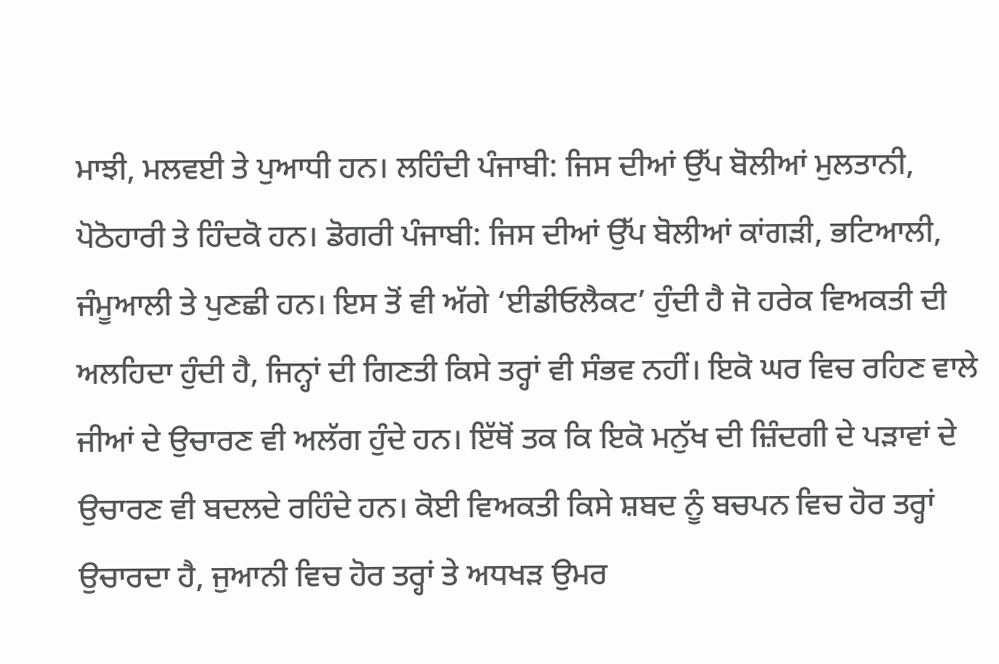ਮਾਝੀ, ਮਲਵਈ ਤੇ ਪੁਆਧੀ ਹਨ। ਲਹਿੰਦੀ ਪੰਜਾਬੀ: ਜਿਸ ਦੀਆਂ ਉੱਪ ਬੋਲੀਆਂ ਮੁਲਤਾਨੀ, ਪੋਠੋਹਾਰੀ ਤੇ ਹਿੰਦਕੋ ਹਨ। ਡੋਗਰੀ ਪੰਜਾਬੀ: ਜਿਸ ਦੀਆਂ ਉੱਪ ਬੋਲੀਆਂ ਕਾਂਗੜੀ, ਭਟਿਆਲੀ, ਜੰਮੂਆਲੀ ਤੇ ਪੁਣਛੀ ਹਨ। ਇਸ ਤੋਂ ਵੀ ਅੱਗੇ ‘ਈਡੀਓਲੈਕਟ’ ਹੁੰਦੀ ਹੈ ਜੋ ਹਰੇਕ ਵਿਅਕਤੀ ਦੀ ਅਲਹਿਦਾ ਹੁੰਦੀ ਹੈ, ਜਿਨ੍ਹਾਂ ਦੀ ਗਿਣਤੀ ਕਿਸੇ ਤਰ੍ਹਾਂ ਵੀ ਸੰਭਵ ਨਹੀਂ। ਇਕੋ ਘਰ ਵਿਚ ਰਹਿਣ ਵਾਲੇ ਜੀਆਂ ਦੇ ਉਚਾਰਣ ਵੀ ਅਲੱਗ ਹੁੰਦੇ ਹਨ। ਇੱਥੋਂ ਤਕ ਕਿ ਇਕੋ ਮਨੁੱਖ ਦੀ ਜ਼ਿੰਦਗੀ ਦੇ ਪੜਾਵਾਂ ਦੇ ਉਚਾਰਣ ਵੀ ਬਦਲਦੇ ਰਹਿੰਦੇ ਹਨ। ਕੋਈ ਵਿਅਕਤੀ ਕਿਸੇ ਸ਼ਬਦ ਨੂੰ ਬਚਪਨ ਵਿਚ ਹੋਰ ਤਰ੍ਹਾਂ ਉਚਾਰਦਾ ਹੈ, ਜੁਆਨੀ ਵਿਚ ਹੋਰ ਤਰ੍ਹਾਂ ਤੇ ਅਧਖੜ ਉਮਰ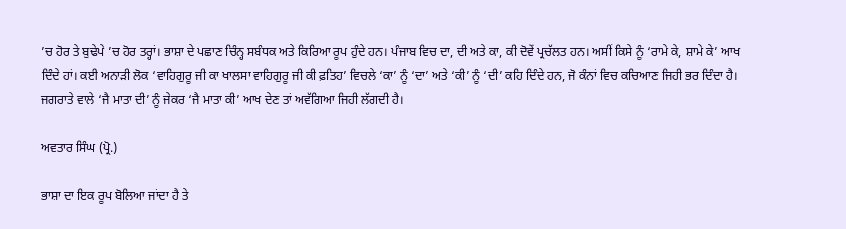’ਚ ਹੋਰ ਤੇ ਬੁਢੇਪੇ ’ਚ ਹੋਰ ਤਰ੍ਹਾਂ। ਭਾਸ਼ਾ ਦੇ ਪਛਾਣ ਚਿੰਨ੍ਹ ਸਬੰਧਕ ਅਤੇ ਕਿਰਿਆ ਰੂਪ ਹੁੰਦੇ ਹਨ। ਪੰਜਾਬ ਵਿਚ ਦਾ, ਦੀ ਅਤੇ ਕਾ, ਕੀ ਦੋਵੇਂ ਪ੍ਰਚੱਲਤ ਹਨ। ਅਸੀਂ ਕਿਸੇ ਨੂੰ ‘ਰਾਮੇ ਕੇ, ਸ਼ਾਮੇ ਕੇ’ ਆਖ ਦਿੰਦੇ ਹਾਂ। ਕਈ ਅਨਾੜੀ ਲੋਕ ‘ਵਾਹਿਗੁਰੂ ਜੀ ਕਾ ਖਾਲਸਾ ਵਾਹਿਗੁਰੂ ਜੀ ਕੀ ਫ਼ਤਿਹ’ ਵਿਚਲੇ ‘ਕਾ’ ਨੂੰ ‘ਦਾ’ ਅਤੇ ‘ਕੀ’ ਨੂੰ ‘ਦੀ’ ਕਹਿ ਦਿੰਦੇ ਹਨ, ਜੋ ਕੰਨਾਂ ਵਿਚ ਕਚਿਆਣ ਜਿਹੀ ਭਰ ਦਿੰਦਾ ਹੈ। ਜਗਰਾਤੇ ਵਾਲੇ ‘ਜੈ ਮਾਤਾ ਦੀ’ ਨੂੰ ਜੇਕਰ ‘ਜੈ ਮਾਤਾ ਕੀ’ ਆਖ ਦੇਣ ਤਾਂ ਅਵੱਗਿਆ ਜਿਹੀ ਲੱਗਦੀ ਹੈ।

ਅਵਤਾਰ ਸਿੰਘ (ਪ੍ਰੋ.)

ਭਾਸ਼ਾ ਦਾ ਇਕ ਰੂਪ ਬੋਲਿਆ ਜਾਂਦਾ ਹੈ ਤੇ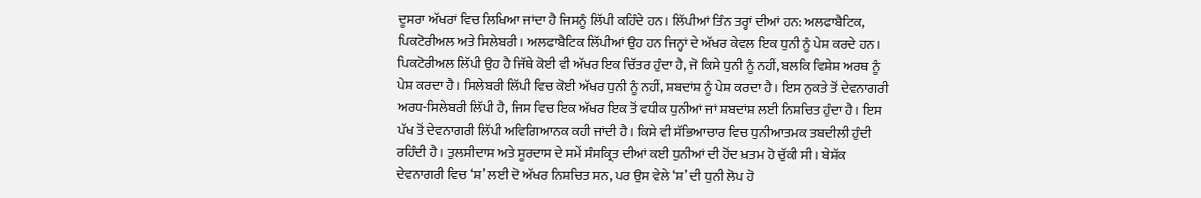ਦੂਸਰਾ ਅੱਖਰਾਂ ਵਿਚ ਲਿਖਿਆ ਜਾਂਦਾ ਹੈ ਜਿਸਨੂੰ ਲਿੱਪੀ ਕਹਿੰਦੇ ਹਨ। ਲਿੱਪੀਆਂ ਤਿੰਨ ਤਰ੍ਹਾਂ ਦੀਆਂ ਹਨ: ਅਲਫਾਬੈਟਿਕ, ਪਿਕਟੋਰੀਅਲ ਅਤੇ ਸਿਲੇਬਰੀ। ਅਲਫਾਬੈਟਿਕ ਲਿੱਪੀਆਂ ਉਹ ਹਨ ਜਿਨ੍ਹਾਂ ਦੇ ਅੱਖਰ ਕੇਵਲ ਇਕ ਧੁਨੀ ਨੂੰ ਪੇਸ਼ ਕਰਦੇ ਹਨ। ਪਿਕਟੋਰੀਅਲ ਲਿੱਪੀ ਉਹ ਹੈ ਜਿੱਥੇ ਕੋਈ ਵੀ ਅੱਖਰ ਇਕ ਚਿੱਤਰ ਹੁੰਦਾ ਹੈ, ਜੋ ਕਿਸੇ ਧੁਨੀ ਨੂੰ ਨਹੀਂ, ਬਲਕਿ ਵਿਸ਼ੇਸ਼ ਅਰਥ ਨੂੰ ਪੇਸ਼ ਕਰਦਾ ਹੈ। ਸਿਲੇਬਰੀ ਲਿੱਪੀ ਵਿਚ ਕੋਈ ਅੱਖਰ ਧੁਨੀ ਨੂੰ ਨਹੀਂ, ਸ਼ਬਦਾਂਸ਼ ਨੂੰ ਪੇਸ਼ ਕਰਦਾ ਹੈ। ਇਸ ਨੁਕਤੇ ਤੋਂ ਦੇਵਨਾਗਰੀ ਅਰਧ-ਸਿਲੇਬਰੀ ਲਿੱਪੀ ਹੈ, ਜਿਸ ਵਿਚ ਇਕ ਅੱਖਰ ਇਕ ਤੋਂ ਵਧੀਕ ਧੁਨੀਆਂ ਜਾਂ ਸ਼ਬਦਾਂਸ਼ ਲਈ ਨਿਸ਼ਚਿਤ ਹੁੰਦਾ ਹੈ। ਇਸ ਪੱਖ ਤੋਂ ਦੇਵਨਾਗਰੀ ਲਿੱਪੀ ਅਵਿਗਿਆਨਕ ਕਹੀ ਜਾਂਦੀ ਹੈ। ਕਿਸੇ ਵੀ ਸੱਭਿਆਚਾਰ ਵਿਚ ਧੁਨੀਆਤਮਕ ਤਬਦੀਲੀ ਹੁੰਦੀ ਰਹਿੰਦੀ ਹੈ। ਤੁਲਸੀਦਾਸ ਅਤੇ ਸੂਰਦਾਸ ਦੇ ਸਮੇਂ ਸੰਸਕ੍ਰਿਤ ਦੀਆਂ ਕਈ ਧੁਨੀਆਂ ਦੀ ਹੋਂਦ ਖ਼ਤਮ ਹੋ ਚੁੱਕੀ ਸੀ। ਬੇਸ਼ੱਕ ਦੇਵਨਾਗਰੀ ਵਿਚ ‘ਸ਼’ ਲਈ ਦੋ ਅੱਖਰ ਨਿਸ਼ਚਿਤ ਸਨ, ਪਰ ਉਸ ਵੇਲੇ ‘ਸ਼’ ਦੀ ਧੁਨੀ ਲੋਪ ਹੋ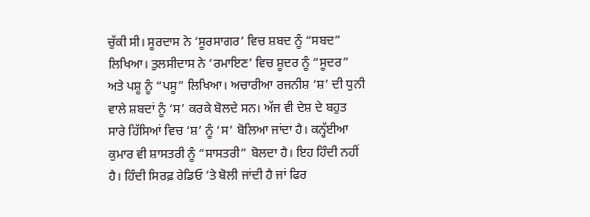ਚੁੱਕੀ ਸੀ। ਸੂਰਦਾਸ ਨੇ ‘ਸੂਰਸਾਗਰ’ ਵਿਚ ਸ਼ਬਦ ਨੂੰ “ਸਬਦ” ਲਿਖਿਆ। ਤੁਲਸੀਦਾਸ ਨੇ ‘ਰਮਾਇਣ’ ਵਿਚ ਸ਼ੂਦਰ ਨੂੰ “ਸੂਦਰ” ਅਤੇ ਪਸ਼ੂ ਨੂੰ “ਪਸੂ” ਲਿਖਿਆ। ਅਚਾਰੀਆ ਰਜਨੀਸ਼ ‘ਸ਼’ ਦੀ ਧੁਨੀ ਵਾਲੇ ਸ਼ਬਦਾਂ ਨੂੰ ‘ਸ’ ਕਰਕੇ ਬੋਲਦੇ ਸਨ। ਅੱਜ ਵੀ ਦੇਸ਼ ਦੇ ਬਹੁਤ ਸਾਰੇ ਹਿੱਸਿਆਂ ਵਿਚ ‘ਸ਼’ ਨੂੰ ‘ਸ’ ਬੋਲਿਆ ਜਾਂਦਾ ਹੈ। ਕਨ੍ਹੱਈਆ ਕੁਮਾਰ ਵੀ ਸ਼ਾਸਤਰੀ ਨੂੰ “ਸਾਸਤਰੀ” ਬੋਲਦਾ ਹੈ। ਇਹ ਹਿੰਦੀ ਨਹੀਂ ਹੈ। ਹਿੰਦੀ ਸਿਰਫ਼ ਰੇਡਿਓ ’ਤੇ ਬੋਲੀ ਜਾਂਦੀ ਹੈ ਜਾਂ ਫਿਰ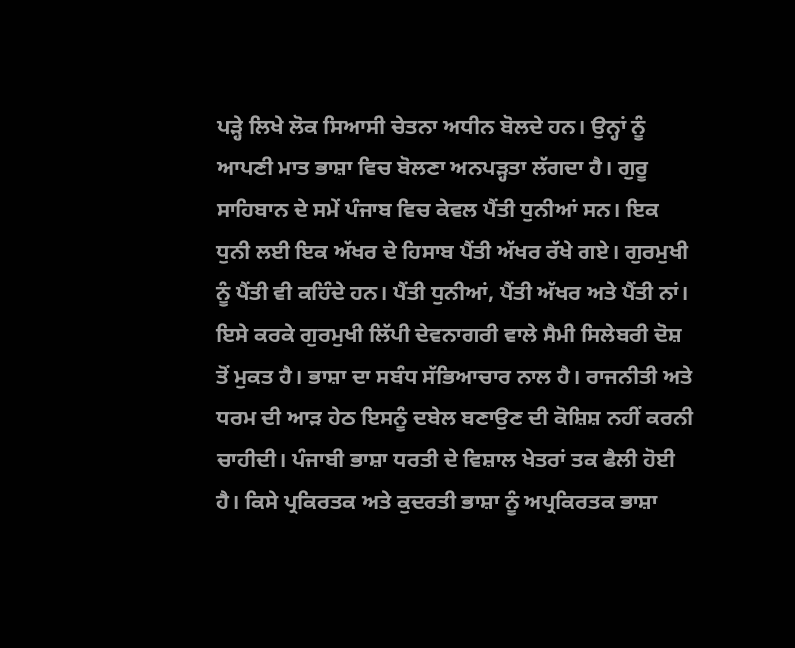ਪੜ੍ਹੇ ਲਿਖੇ ਲੋਕ ਸਿਆਸੀ ਚੇਤਨਾ ਅਧੀਨ ਬੋਲਦੇ ਹਨ। ਉਨ੍ਹਾਂ ਨੂੰ ਆਪਣੀ ਮਾਤ ਭਾਸ਼ਾ ਵਿਚ ਬੋਲਣਾ ਅਨਪੜ੍ਹਤਾ ਲੱਗਦਾ ਹੈ। ਗੁਰੂ ਸਾਹਿਬਾਨ ਦੇ ਸਮੇਂ ਪੰਜਾਬ ਵਿਚ ਕੇਵਲ ਪੈਂਤੀ ਧੁਨੀਆਂ ਸਨ। ਇਕ ਧੁਨੀ ਲਈ ਇਕ ਅੱਖਰ ਦੇ ਹਿਸਾਬ ਪੈਂਤੀ ਅੱਖਰ ਰੱਖੇ ਗਏ। ਗੁਰਮੁਖੀ ਨੂੰ ਪੈਂਤੀ ਵੀ ਕਹਿੰਦੇ ਹਨ। ਪੈਂਤੀ ਧੁਨੀਆਂ, ਪੈਂਤੀ ਅੱਖਰ ਅਤੇ ਪੈਂਤੀ ਨਾਂ। ਇਸੇ ਕਰਕੇ ਗੁਰਮੁਖੀ ਲਿੱਪੀ ਦੇਵਨਾਗਰੀ ਵਾਲੇ ਸੈਮੀ ਸਿਲੇਬਰੀ ਦੋਸ਼ ਤੋਂ ਮੁਕਤ ਹੈ। ਭਾਸ਼ਾ ਦਾ ਸਬੰਧ ਸੱਭਿਆਚਾਰ ਨਾਲ ਹੈ। ਰਾਜਨੀਤੀ ਅਤੇ ਧਰਮ ਦੀ ਆੜ ਹੇਠ ਇਸਨੂੰ ਦਬੇਲ ਬਣਾਉਣ ਦੀ ਕੋਸ਼ਿਸ਼ ਨਹੀਂ ਕਰਨੀ ਚਾਹੀਦੀ। ਪੰਜਾਬੀ ਭਾਸ਼ਾ ਧਰਤੀ ਦੇ ਵਿਸ਼ਾਲ ਖੇਤਰਾਂ ਤਕ ਫੈਲੀ ਹੋਈ ਹੈ। ਕਿਸੇ ਪ੍ਰਕਿਰਤਕ ਅਤੇ ਕੁਦਰਤੀ ਭਾਸ਼ਾ ਨੂੰ ਅਪ੍ਰਕਿਰਤਕ ਭਾਸ਼ਾ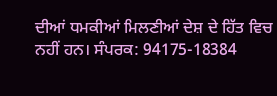ਦੀਆਂ ਧਮਕੀਆਂ ਮਿਲਣੀਆਂ ਦੇਸ਼ ਦੇ ਹਿੱਤ ਵਿਚ ਨਹੀਂ ਹਨ। ਸੰਪਰਕ: 94175-18384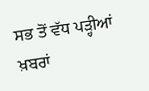ਸਭ ਤੋਂ ਵੱਧ ਪੜ੍ਹੀਆਂ ਖ਼ਬਰਾਂ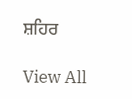ਸ਼ਹਿਰ

View All